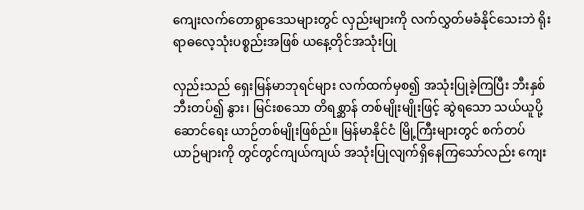ကျေးလက်တောရွာဒေသများတွင် လှည်းများကို လက်လွှတ်မခံနိုင်သေးဘဲ ရိုးရာဓလေ့သုံးပစ္စည်းအဖြစ် ယနေ့တိုင်အသုံးပြု

လှည်းသည် ရှေးမြန်မာဘုရင်များ လက်ထက်မှစ၍ အသုံးပြုခဲ့ကြပြီး ဘီးနှစ်ဘီးတပ်၍ နွား၊ မြင်းစသော တိရစ္ဆာန် တစ်မျိုးမျိုးဖြင့် ဆွဲရသော သယ်ယူပို့ဆောင်ရေး ယာဉ်တစ်မျိုးဖြစ်ည်။ မြန်မာနိုင်ငံ မြို့ကြီးများတွင် စက်တပ်ယာဉ်များကို တွင်တွင်ကျယ်ကျယ် အသုံးပြုလျက်ရှိနေကြသော်လည်း ကျေး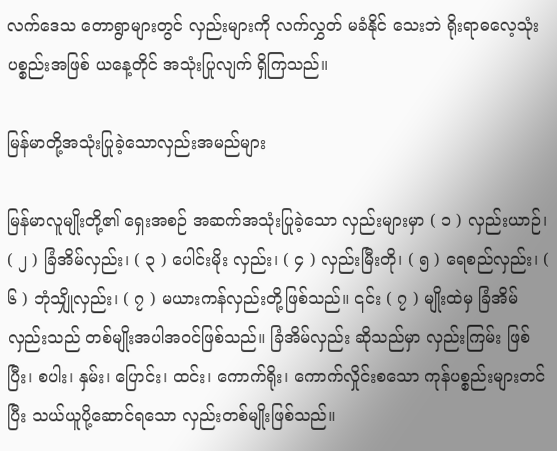လက်ဒေသ တောရွာများတွင် လှည်းများကို လက်လွှတ် မခံနိုင် သေးဘဲ ရိုးရာဓလေ့သုံး ပစ္စည်းအဖြစ် ယနေ့တိုင် အသုံးပြုလျက် ရှိကြသည်။

မြန်မာတို့အသုံးပြုခဲ့သောလှည်းအမည်များ

မြန်မာလူမျိုးတို့၏ ရှေးအစဉ် အဆက်အသုံးပြုခဲ့သော လှည်းများမှာ ( ၁ ) လှည်းယာဉ်၊ ( ၂ ) ခြံအိမ်လှည်း၊ ( ၃ ) ပေါင်းမိုး လှည်း၊ ( ၄ ) လှည်းမြီးတို၊ ( ၅ ) ရေစည်လှည်း၊ ( ၆ ) ဘုံသျှိုလှည်း၊ ( ၇ ) မယားကန်လှည်းတို့ဖြစ်သည်။ ၎င်း ( ၇ ) မျိုးထဲမှ ခြံအိမ်လှည်းသည် တစ်မျိုးအပါအဝင်ဖြစ်သည်။ ခြံအိမ်လှည်း ဆိုသည်မှာ လှည်းကြမ်း ဖြစ်ပြီး၊ စပါး၊ နှမ်း၊ ပြောင်း၊ ထင်း၊ ကောက်ရိုး၊ ကောက်လှိုင်းစသော ကုန်ပစ္စည်းများတင်ပြီး သယ်ယူပို့ဆောင်ရသော လှည်းတစ်မျိုးဖြစ်သည်။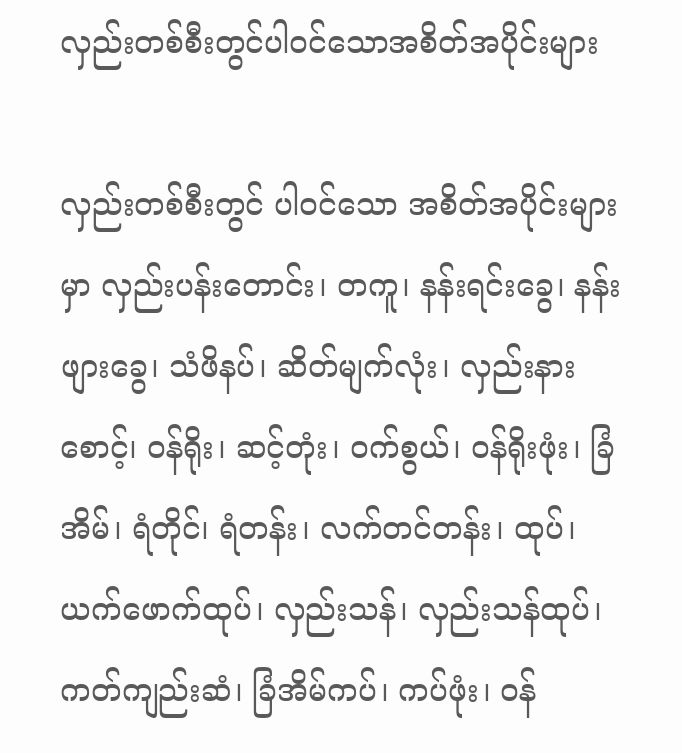လှည်းတစ်စီးတွင်ပါဝင်သောအစိတ်အပိုင်းများ

လှည်းတစ်စီးတွင် ပါဝင်သော အစိတ်အပိုင်းများမှာ လှည်းပန်းတောင်း၊ တကူ၊ နန်းရင်းခွေ၊ နန်းဖျားခွေ၊ သံဖိနပ်၊ ဆိတ်မျက်လုံး၊ လှည်းနားစောင့်၊ ဝန်ရိုး၊ ဆင့်တုံး၊ ဝက်စွယ်၊ ဝန်ရိုးဖုံး၊ ခြံအိမ်၊ ရံတိုင်၊ ရံတန်း၊ လက်တင်တန်း၊ ထုပ်၊ ယက်ဖောက်ထုပ်၊ လှည်းသန်၊ လှည်းသန်ထုပ်၊ ကတ်ကျည်းဆံ၊ ခြံအိမ်ကပ်၊ ကပ်ဖုံး၊ ဝန်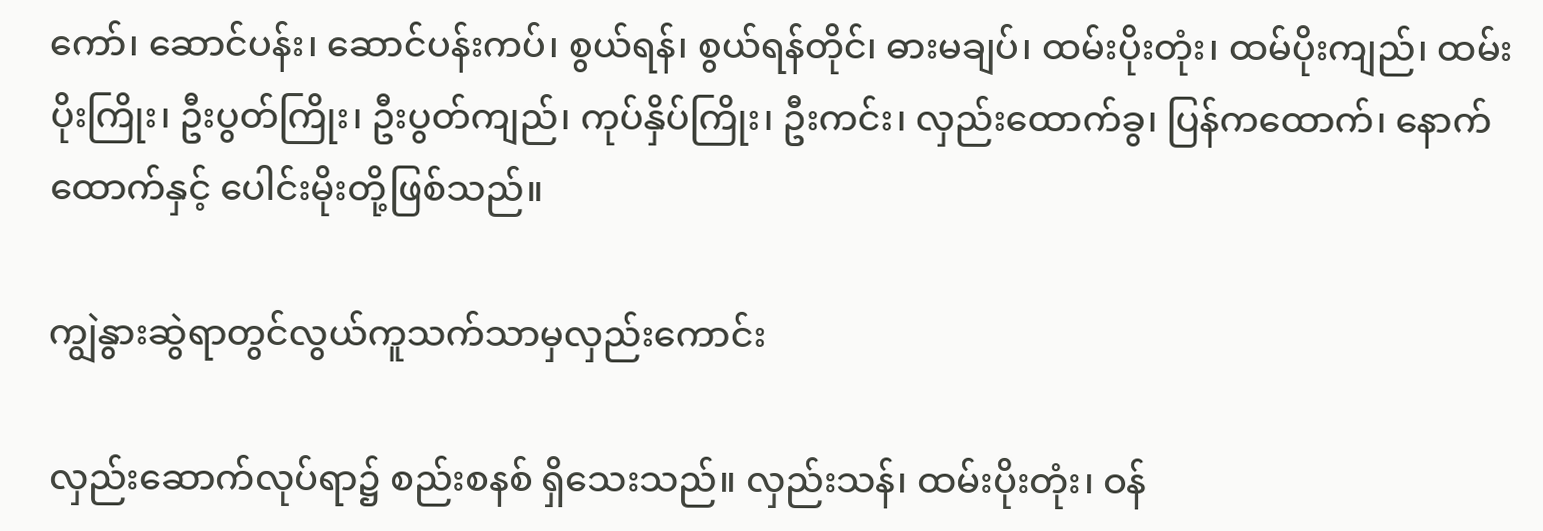ကော်၊ ဆောင်ပန်း၊ ဆောင်ပန်းကပ်၊ စွယ်ရန်၊ စွယ်ရန်တိုင်၊ ဓားမချပ်၊ ထမ်းပိုးတုံး၊ ထမ်ပိုးကျည်၊ ထမ်းပိုးကြိုး၊ ဦးပွတ်ကြိုး၊ ဦးပွတ်ကျည်၊ ကုပ်နှိပ်ကြိုး၊ ဦးကင်း၊ လှည်းထောက်ခွ၊ ပြန်ကထောက်၊ နောက်ထောက်နှင့် ပေါင်းမိုးတို့ဖြစ်သည်။

ကျွဲနွားဆွဲရာတွင်လွယ်ကူသက်သာမှလှည်းကောင်း

လှည်းဆောက်လုပ်ရာ၌ စည်းစနစ် ရှိသေးသည်။ လှည်းသန်၊ ထမ်းပိုးတုံး၊ ဝန်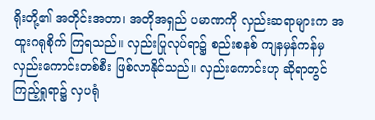ရိုးတို့၏ အတိုင်းအတာ၊ အတိုအရှည် ပမာဏကို လှည်းဆရာများက အထူးဂရုစိုက် ကြရသည်။ လှည်းပြုလုပ်ရာ၌ စည်းစနစ် ကျနမှန်ကန်မှ လှည်းကောင်းတစ်စီး ဖြစ်လာနိုင်သည်။ လှည်းကောင်းဟု ဆိုရာတွင် ကြည့်ရှုရာ၌ လှပရုံ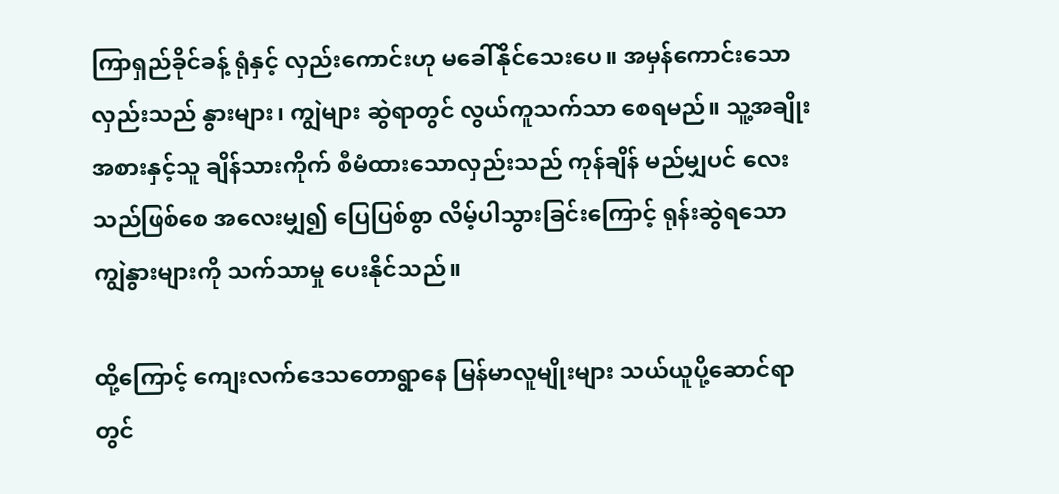ကြာရှည်ခိုင်ခန့် ရုံနှင့် လှည်းကောင်းဟု မခေါ်နိုင်သေးပေ။ အမှန်ကောင်းသောလှည်းသည် နွားများ၊ ကျွဲများ ဆွဲရာတွင် လွယ်ကူသက်သာ စေရမည်။ သူ့အချိုးအစားနှင့်သူ ချိန်သားကိုက် စီမံထားသောလှည်းသည် ကုန်ချိန် မည်မျှပင် လေးသည်ဖြစ်စေ အလေးမျှ၍ ပြေပြစ်စွာ လိမ့်ပါသွားခြင်းကြောင့် ရုန်းဆွဲရသော ကျွဲနွားများကို သက်သာမှု ပေးနိုင်သည်။

ထို့ကြောင့် ကျေးလက်ဒေသတောရွာနေ မြန်မာလူမျိုးများ သယ်ယူပို့ဆောင်ရာတွင်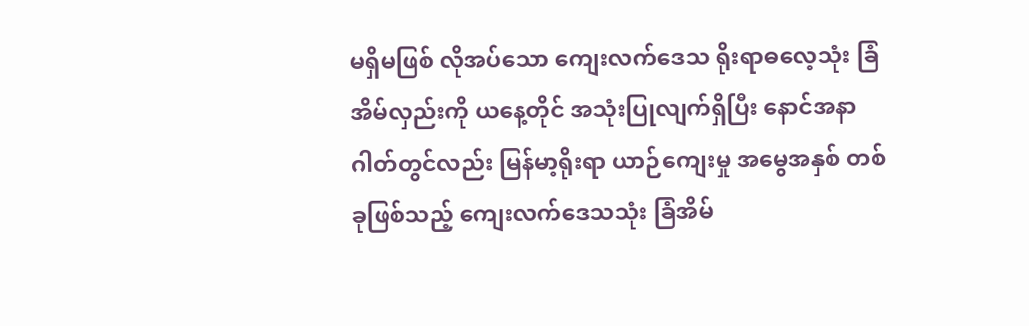မရှိမဖြစ် လိုအပ်သော ကျေးလက်ဒေသ ရိုးရာဓလေ့သုံး ခြံအိမ်လှည်းကို ယနေ့တိုင် အသုံးပြုလျက်ရှိပြီး နောင်အနာဂါတ်တွင်လည်း မြန်မာ့ရိုးရာ ယာဉ်ကျေးမှု အမွေအနှစ် တစ်ခုဖြစ်သည့် ကျေးလက်ဒေသသုံး ခြံအိမ်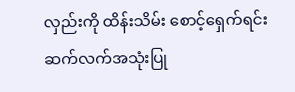လှည်းကို ထိန်းသိမ်း စောင့်ရှေက်ရင်း ဆက်လက်အသုံးပြု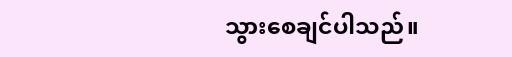သွားစေချင်ပါသည်။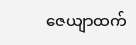ဇေယျာထက်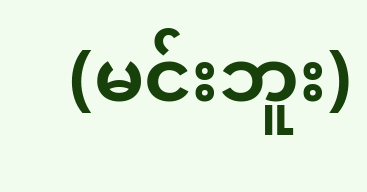(မင်းဘူး)